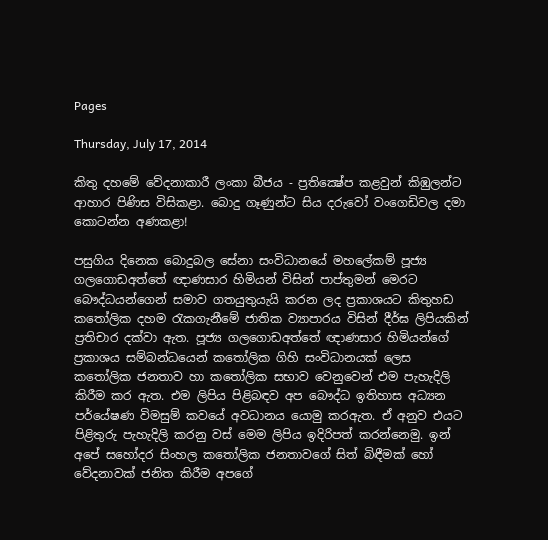Pages

Thursday, July 17, 2014

කිතු දහමේ වේදනාකාරී ලංකා බීජය - ප්‍රතික්‍ෂේප කළවුන් කිඹුලන්ට ආහාර පිණිස විසිකළා. බොදු ගෑණුන්ට සිය දරුවෝ වංගෙඩිවල දමා කොටන්න අණකළා!

පසුගිය දිනෙක බොදුබල සේනා සංවිධානයේ මහලේකම් පූජ්‍ය ගලගොඩඅත්තේ ඥාණසාර හිමියන් විසින් පාප්තුමන් මෙරට බෞද්ධයන්ගෙන් සමාව ගතයුතුයැයි කරන ලද ප්‍රකාශයට කිතුහඩ කතෝලික දහම රැකගැනීමේ ජාතික ව්‍යාපාරය විසින් දීර්ඝ ලිපියකින් ප්‍රතිචාර දක්වා ඇත. පූජ්‍ය ගලගොඩඅත්තේ ඥාණසාර හිමියන්ගේ ප්‍රකාශය සම්බන්ධයෙන් කතෝලික ගිහි සංවිධානයක් ලෙස කතෝලික ජනතාව හා කතෝලික සභාව වෙනුවෙන් එම පැහැදිලි කිරීම කර ඇත. එම ලිපිය පිළිබඳව අප බෞද්ධ ඉතිහාස අධ්‍යන පර්යේෂණ විමසුම් කවයේ අවධානය යොමු කරඇත. ඒ අනුව එයට පිළිතුරු පැහැදිලි කරනු වස් මෙම ලිපිය ඉදිරිපත් කරන්නෙමු. ඉන් අපේ සහෝදර සිංහල කතෝලික ජනතාවගේ සිත් බිඳීමක් හෝ වේදනාවක් ජනිත කිරීම අපගේ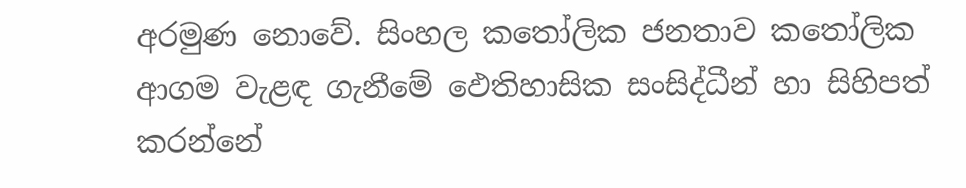අරමුණ නොවේ. සිංහල කතෝලික ජනතාව කතෝලික ආගම වැළඳ ගැනීමේ ඵෙතිහාසික සංසිද්ධීන් හා සිහිපත් කරන්නේ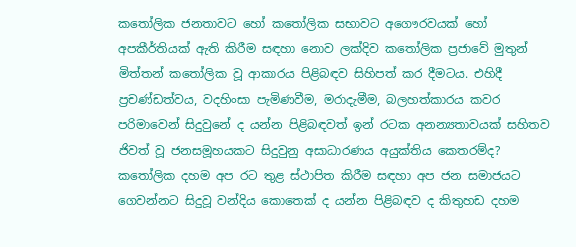කතෝලික ජනතාවට හෝ කතෝලික සභාවට අගෞරවයක් හෝ අපකීර්තියක් ඇති කිරීම සඳහා නොව ලක්දිව කතෝලික ප්‍රජාවේ මුතුන් මිත්තන් කතෝලික වූ ආකාරය පිළිබඳව සිහිපත් කර දීමටය. එහිදී ප්‍රචණ්ඩත්වය, වදහිංසා පැමිණවීම, මරාදැමීම, බලහත්කාරය කවර පරිමාවෙන් සිදුවුනේ ද යන්න පිළිබඳවත් ඉන් රටක අනන්‍යතාවයක් සහිතව ජිවත් වූ ජනසමූහයකට සිදුවුනු අසාධාරණය අයුක්තිය කෙතරම්ද? කතෝලික දහම අප රට තුළ ස්ථාපිත කිරීම සඳහා අප ජන සමාජයට ගෙවන්නට සිදුවූ වන්දිය කොතෙක් ද යන්න පිළිබඳව ද කිතුහඩ දහම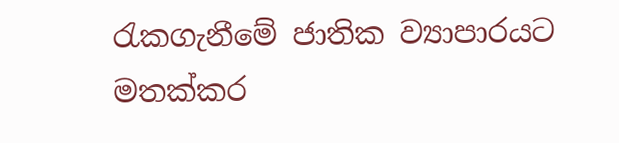රැකගැනීමේ ජාතික ව්‍යාපාරයට මතක්කර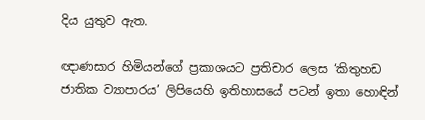දිය යුතුව ඇත.

ඥාණසාර හිමියන්ගේ ප්‍රකාශයට ප්‍රතිචාර ලෙස ‘කිතුහඩ ජාතික ව්‍යාපාරය’ ලිපියෙහි ඉතිහාසයේ පටන් ඉතා හොඳින්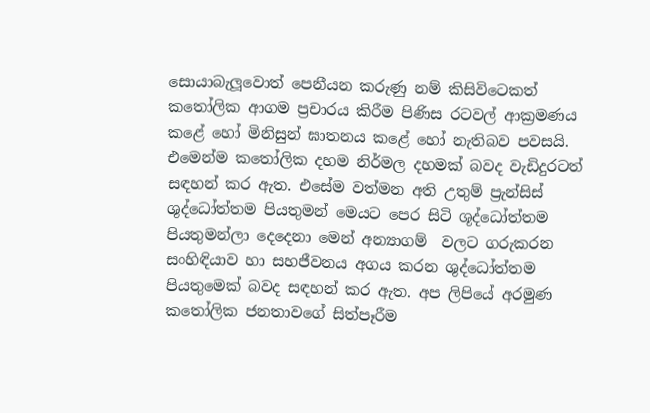සොයාබැලූවොත් පෙනීයන කරුණු නම් කිසිවිටෙකත් කතෝලික ආගම ප්‍රචාරය කිරීම පිණිස රටවල් ආක්‍රමණය කළේ හෝ මිනිසුන් ඝාතනය කළේ හෝ නැතිබව පවසයි. එමෙන්ම කතෝලික දහම නිර්මල දහමක් බවද වැඩිදුරටත් සඳහන් කර ඇත. එසේම වත්මන අති උතුම් ප්‍රැන්සිස් ශුද්ධෝත්තම පියතුමන් මෙයට පෙර සිටි ශූද්ධෝත්තම පියතුමන්ලා දෙදෙනා මෙන් අන්‍යාගම්  වලට ගරුකරන  සංහිඳියාව හා සහජීවනය අගය කරන ශුද්ධෝත්තම පියතුමෙක් බවද සඳහන් කර ඇත. අප ලිපියේ අරමුණ කතෝලික ජනතාවගේ සිත්පෑරීම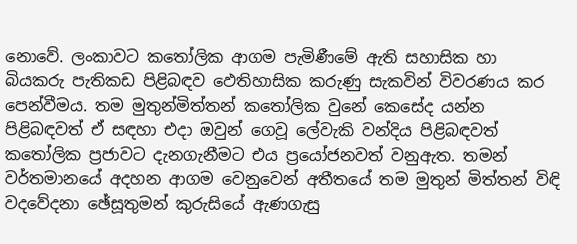නොවේ. ලංකාවට කතෝලික ආගම පැමිණීමේ ඇති සහාසික හා බියකරු පැතිකඩ පිළිබඳව ඵෙතිහාසික කරුණු සැකවින් විවරණය කර පෙන්වීමය. තම මුතුන්මිත්තන් කතෝලික වුනේ කෙසේද යන්න පිළිබඳවත් ඒ සඳහා එදා ඔවුන් ගෙවූ ලේවැකි වන්දිය පිළිබඳවත් කතෝලික ප්‍රජාවට දැනගැනීමට එය ප්‍රයෝජනවත් වනුඇත. තමන් වර්තමානයේ අදහන ආගම වෙනුවෙන් අතීතයේ තම මුතුන් මිත්තන් විඳි වදවේදනා ඡේසූතුමන් කුරුසියේ ඇණගැසු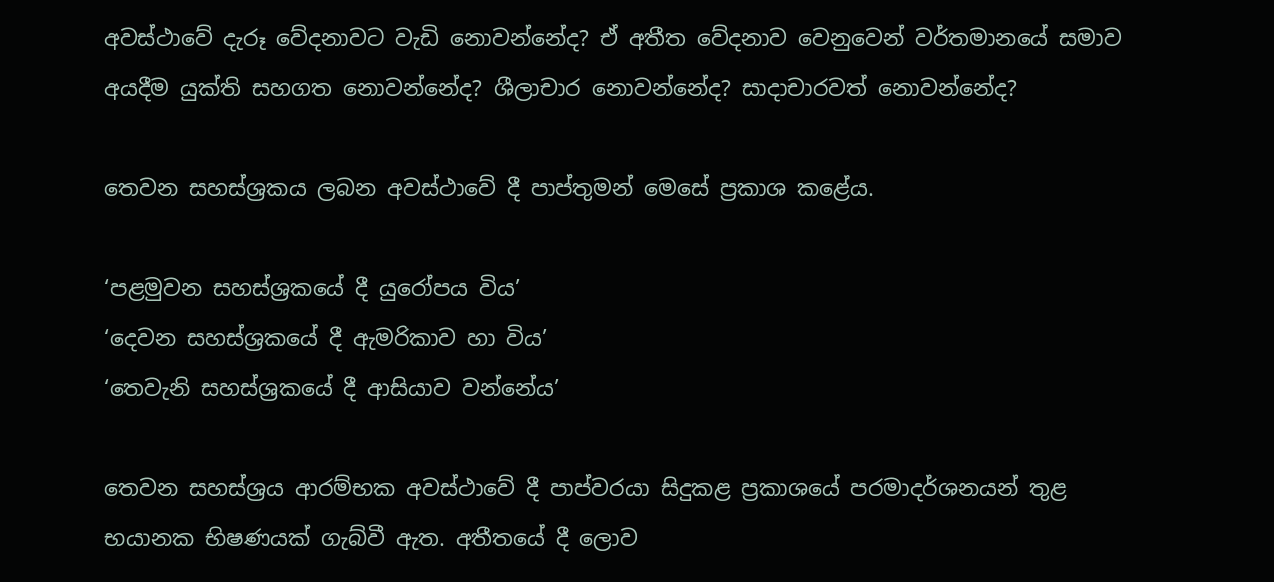අවස්ථාවේ දැරූ වේදනාවට වැඩි නොවන්නේද? ඒ අතීත වේදනාව වෙනුවෙන් වර්තමානයේ සමාව අයදීම යුක්ති සහගත නොවන්නේද? ශීලාචාර නොවන්නේද? සාදාචාරවත් නොවන්නේද?

තෙවන සහස්ශ්‍රකය ලබන අවස්ථාවේ දී පාප්තුමන් මෙසේ ප්‍රකාශ කළේය.

‘පළමුවන සහස්ශ්‍රකයේ දී යුරෝපය විය’
‘දෙවන සහස්ශ්‍රකයේ දී ඇමරිකාව හා විය’
‘තෙවැනි සහස්ශ්‍රකයේ දී ආසියාව වන්නේය’

තෙවන සහස්ශ්‍රය ආරම්භක අවස්ථාවේ දී පාප්වරයා සිදුකළ ප්‍රකාශයේ පරමාදර්ශනයන් තුළ භයානක භිෂණයක් ගැබ්වී ඇත. අතීතයේ දී ලොව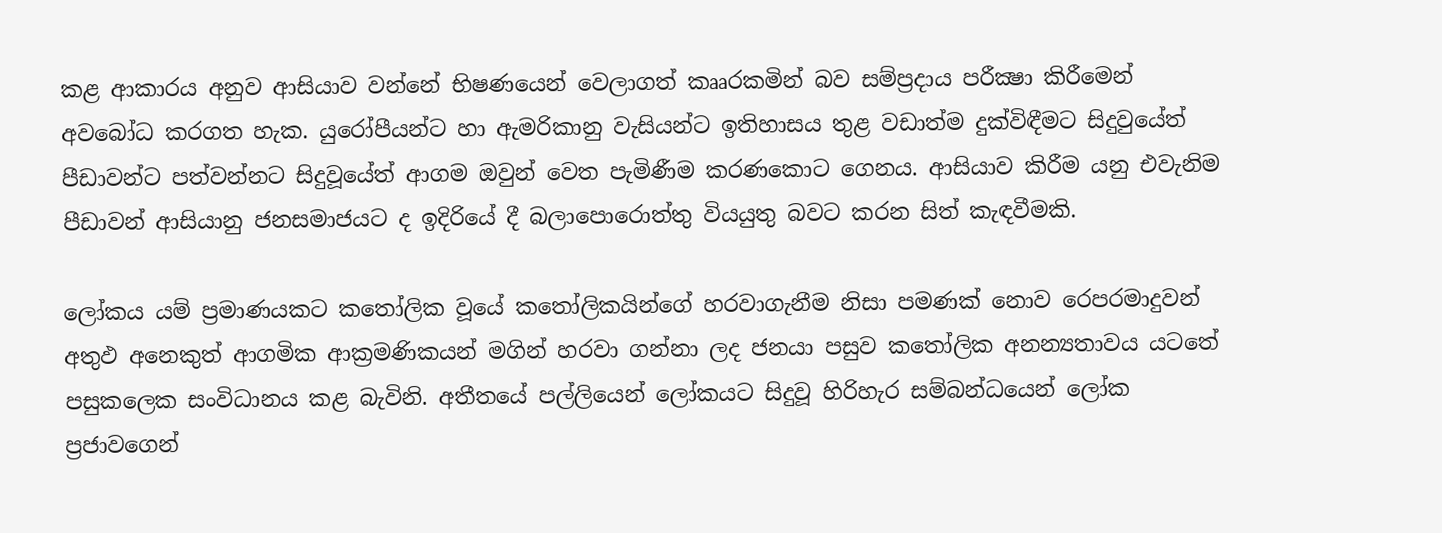කළ ආකාරය අනුව ආසියාව වන්නේ භිෂණයෙන් වෙලාගත් කෲරකමින් බව සම්ප්‍රදාය පරීක්‍ෂා කිරීමෙන් අවබෝධ කරගත හැක. යුරෝපීයන්ට හා ඇමරිකානු වැසියන්ට ඉතිහාසය තුළ වඩාත්ම දුක්විඳීමට සිදුවුයේත් පීඩාවන්ට පත්වන්නට සිදුවූයේත් ආගම ඔවුන් වෙත පැමිණීම කරණකොට ගෙනය. ආසියාව කිරීම යනු එවැනිම පීඩාවන් ආසියානු ජනසමාජයට ද ඉදිරියේ දී බලාපොරොත්තු වියයුතු බවට කරන සිත් කැඳවීමකි.

ලෝකය යම් ප්‍රමාණයකට කතෝලික වූයේ කතෝලිකයින්ගේ හරවාගැනීම නිසා පමණක් නොව රෙපරමාදුවන් අතුඵ අනෙකුත් ආගමික ආක්‍රමණිකයන් මගින් හරවා ගන්නා ලද ජනයා පසුව කතෝලික අනන්‍යතාවය යටතේ පසුකලෙක සංවිධානය කළ බැවිනි. අතීතයේ පල්ලියෙන් ලෝකයට සිදුවූ හිරිහැර සම්බන්ධයෙන් ලෝක ප්‍රජාවගෙන්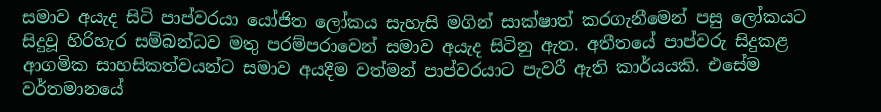සමාව අයැද සිටි පාප්වරයා යෝජිත ලෝකය සැහැසි මගින් සාක්ෂාත් කරගැනීමෙන් පසු ලෝකයට සිදුවූ හිරිහැර සම්බන්ධව මතු පරම්පරාවෙන් සමාව අයැද සිටිනු ඇත. අතීතයේ පාප්වරු සිදුකළ ආගමික සාහසිකත්වයන්ට සමාව අයදීම වත්මන් පාප්වරයාට පැවරී ඇති කාර්යයකි. එසේම වර්තමානයේ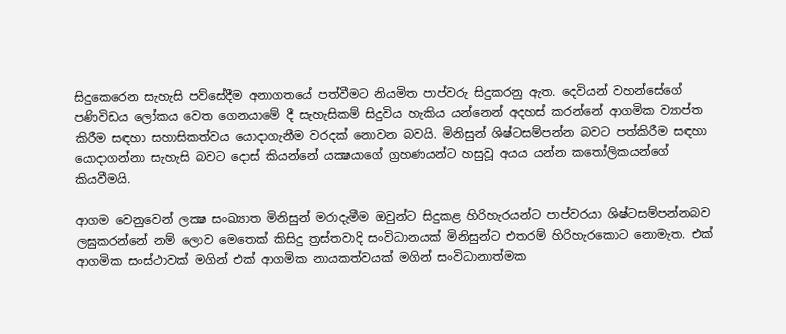සිදුකෙරෙන සැහැසි පව්සේදීම අනාගතයේ පත්වීමට නියමිත පාප්වරු සිදුකරනු ඇත. දෙවියන් වහන්සේගේ පණිවිඩය ලෝකය වෙත ගෙනයාමේ දී සැහැසිකම් සිදුවිය හැකිය යන්නෙන් අදහස් කරන්නේ ආගමික ව්‍යාප්ත කිරීම සඳහා සහාසිකත්වය යොදාගැනීම වරදක් නොවන බවයි. මිනිසුන් ශිෂ්ටසම්පන්න බවට පත්කිරීම සඳහා යොදාගන්නා සැහැසි බවට දොස් කියන්නේ යක්‍ෂයාගේ ග්‍රහණයන්ට හසුවූ අයය යන්න කතෝලිකයන්ගේ කියවීමයි.

ආගම වෙනුවෙන් ලක්‍ෂ සංඛ්‍යාත මිනිසුන් මරාදැමීම ඔවුන්ට සිදුකළ හිරිහැරයන්ට පාප්වරයා ශිෂ්ටසම්පන්නබව ලඝුකරන්නේ නම් ලොව මෙතෙක් කිසිදු ත්‍රස්තවාදි සංවිධානයක් මිනිසුන්ට එතරම් හිරිහැරකොට නොමැත. එක් ආගමික සංස්ථාවක් මගින් එක් ආගමික නායකත්වයක් මගින් සංවිධානාත්මක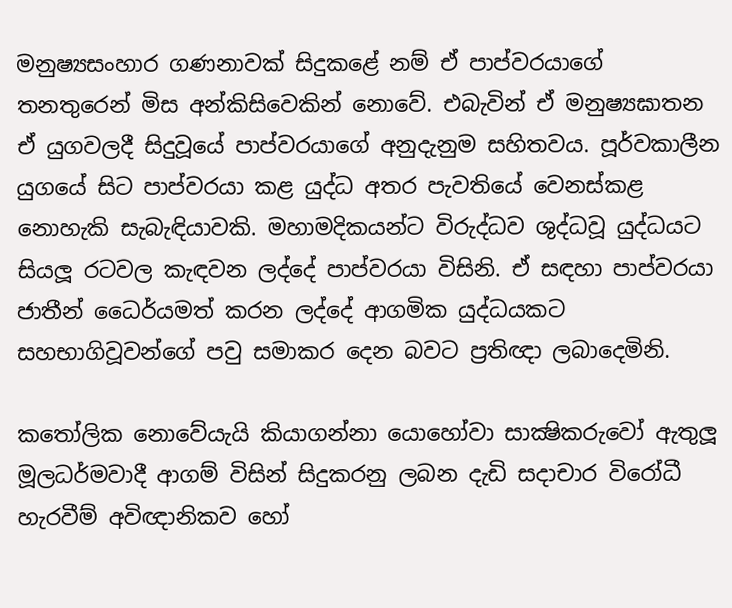මනුෂ්‍යසංහාර ගණනාවක් සිදුකළේ නම් ඒ පාප්වරයාගේ තනතුරෙන් මිස අන්කිසිවෙකින් නොවේ. එබැවින් ඒ මනුෂ්‍යඝාතන ඒ යුගවලදී සිදුවූයේ පාප්වරයාගේ අනුදැනුම සහිතවය. පූර්වකාලීන යුගයේ සිට පාප්වරයා කළ යුද්ධ අතර පැවතියේ වෙනස්කළ නොහැකි සැබැඳියාවකි. මහාමදිකයන්ට විරුද්ධව ශුද්ධවූ යුද්ධයට සියලූ රටවල කැඳවන ලද්දේ පාප්වරයා විසිනි. ඒ සඳහා පාප්වරයා ජාතීන් ධෛර්යමත් කරන ලද්දේ ආගමික යුද්ධයකට සහභාගිවූවන්ගේ පවු සමාකර දෙන බවට ප්‍රතිඥා ලබාදෙමිනි.

කතෝලික නොවේයැයි කියාගන්නා යොහෝවා සාක්‍ෂිකරුවෝ ඇතුලූ මූලධර්මවාදී ආගම් විසින් සිදුකරනු ලබන දැඩි සදාචාර විරෝධී හැරවීම් අවිඥානිකව හෝ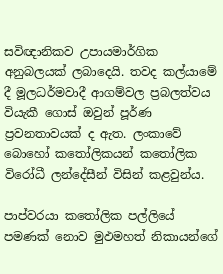සවිඥානිකව උපායමාර්ගික අනුබලයක් ලබාදෙයි. තවද කල්යාමේ දී මූලධර්මවාදී ආගම්වල ප්‍රබලත්වය වියැකී ගොස් ඔවුන් පූර්ණ ප්‍රවනතාවයක් ද ඇත. ලංකාවේ බොහෝ කතෝලිකයන් කතෝලික විරෝධී ලන්දේසීන් විසින් කළවුන්ය.

පාප්වරයා කතෝලික පල්ලියේ පමණක් නොව මුඵමහත් නිකායන්ගේ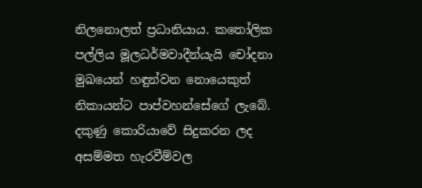නිලනොලත් ප්‍රධානියාය. කතෝලික පල්ලිය මූලධර්මවාදීන්යැයි චෝදනා මුඛයෙන් හඳුන්වන නොයෙකුත් නිකායන්ට පාප්වහන්සේගේ ලැබේ. දකුණු කොරියාවේ සිදුකරන ලද අසම්මත හැරවීම්වල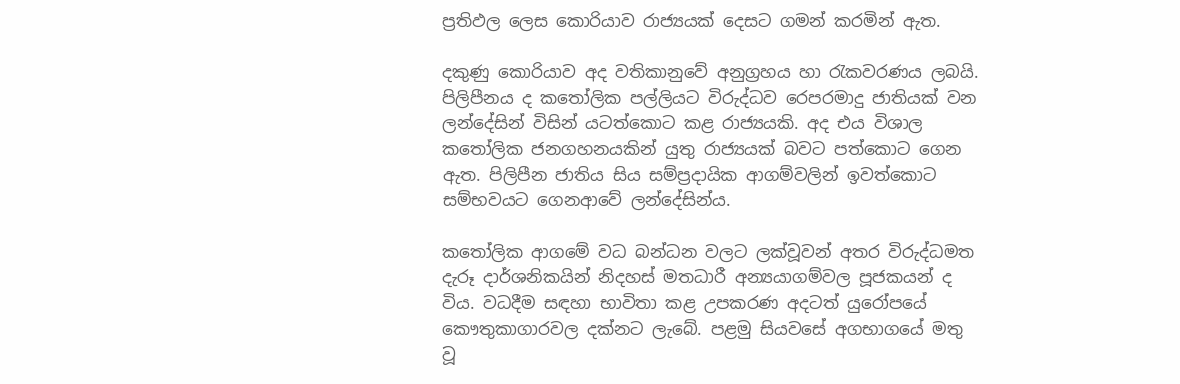ප්‍රතිඵල ලෙස කොරියාව රාජ්‍යයක් දෙසට ගමන් කරමින් ඇත.

දකුණු කොරියාව අද වතිකානුවේ අනුග්‍රහය හා රැකවරණය ලබයි. පිලිපීනය ද කතෝලික පල්ලියට විරුද්ධව රෙපරමාදු ජාතියක් වන ලන්දේසින් විසින් යටත්කොට කළ රාජ්‍යයකි. අද එය විශාල කතෝලික ජනගහනයකින් යුතු රාජ්‍යයක් බවට පත්කොට ගෙන ඇත. පිලිපීන ජාතිය සිය සම්ප්‍රදායික ආගම්වලින් ඉවත්කොට සම්භවයට ගෙනආවේ ලන්දේසින්ය.

කතෝලික ආගමේ වධ බන්ධන වලට ලක්වූවන් අතර විරුද්ධමත දැරූ දාර්ශනිකයින් නිදහස් මතධාරී අන්‍යයාගම්වල පූජකයන් ද විය. වධදීම සඳහා භාවිතා කළ උපකරණ අදටත් යුරෝපයේ කෞතුකාගාරවල දක්නට ලැබේ. පළමු සියවසේ අගභාගයේ මතු වූ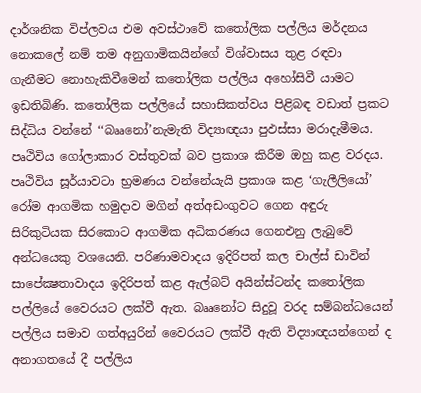දාර්ශනික විප්ලවය එම අවස්ථාවේ කතෝලික පල්ලිය මර්දනය නොකලේ නම් තම අනුගාමිකයින්ගේ විශ්වාසය තුළ රඳවා ගැනීමට නොහැකිවීමෙන් කතෝලික පල්ලිය අහෝසිවී යාමට ඉඩතිබිණි. කතෝලික පල්ලියේ සහාසිකත්වය පිළිබඳ වඩාත් ප්‍රකට සිද්ධිය වන්නේ ‘‘බෲනෝ’නැමැති විද්‍යාඥයා පුඵස්සා මරාදැමීමය. පෘථිවිය ගෝලාකාර වස්තුවක් බව ප්‍රකාශ කිරීම ඔහු කළ වරදය. පෘථිවිය සූර්යාවටා භ්‍රමණය වන්නේයැයි ප්‍රකාශ කළ ‘ගැලීලියෝ’ රෝම ආගමික හමුදාව මගින් අත්අඩංගුවට ගෙන අඳුරු සිරිකුටියක සිරකොට ආගමික අධිකරණය ගෙනඑනු ලැබුවේ අන්ධයෙකු වශයෙනි. පරිණාමවාදය ඉදිරිපත් කල චාල්ස් ඩාවින් සාපේක්‍ෂතාවාදය ඉදිරිපත් කළ ඇල්බට් අයින්ස්ටන්ද කතෝලික පල්ලියේ වෛරයට ලක්වී ඇත. බෲනෝට සිදුවූ වරද සම්බන්ධයෙන් පල්ලිය සමාව ගත්අයුරින් වෛරයට ලක්වී ඇති විද්‍යාඥයන්ගෙන් ද අනාගතයේ දී පල්ලිය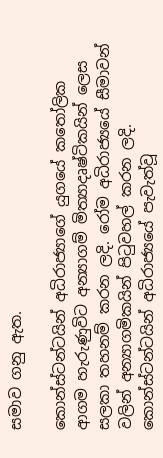සමාව ගනු ඇත.

කොන්ස්ටන්ටයින් අධිරාජ්‍යාගේ යුගයේ කතෝලික ආගම හැරුණුවිට අන්‍යාගම් මිත්‍යාදෘෂ්ටිකයින් ලෙස සලකා තහනම් කරන ලදි. රෝම අධිරාජ්‍යයේ සීමාවන් වලින් අන්‍යාගමිකයින් පිටුවහල් කරන ලදි. කොන්ස්ටන්ටයින් අධිරාජ්‍යයේ පැවැත්වූ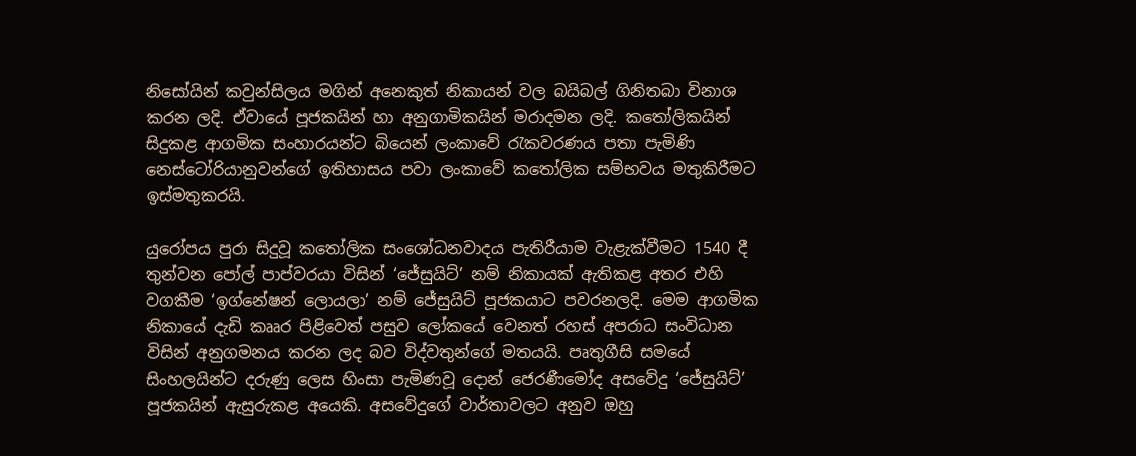නිසෝයින් කවුන්සිලය මගින් අනෙකුත් නිකායන් වල බයිබල් ගිනිතබා විනාශ කරන ලදි. ඒවායේ පූජකයින් හා අනුගාමිකයින් මරාදමන ලදි. කතෝලිකයින් සිදුකළ ආගමික සංහාරයන්ට බියෙන් ලංකාවේ රැකවරණය පතා පැමිණි නෙස්ටෝරියානුවන්ගේ ඉතිහාසය පවා ලංකාවේ කතෝලික සම්භවය මතුකිරීමට ඉස්මතුකරයි.

යුරෝපය පුරා සිදුවූ කතෝලික සංශෝධනවාදය පැතිරීයාම වැළැක්වීමට 1540 දී තුන්වන පෝල් පාප්වරයා විසින් ‘ජේසුයිට්’ නම් නිකායක් ඇතිකළ අතර එහි වගකීම ‘ඉග්නේෂන් ලොයලා’ නම් ජේසුයිට් පූජකයාට පවරනලදි. මෙම ආගමික නිකායේ දැඩි කෲර පිළිවෙත් පසුව ලෝකයේ වෙනත් රහස් අපරාධ සංවිධාන විසින් අනුගමනය කරන ලද බව විද්වතුන්ගේ මතයයි. පෘතුගීසි සමයේ සිංහලයින්ට දරුණු ලෙස හිංසා පැමිණවූ දොන් ජෙරණීමෝද අසවේදු ‘ජේසුයිට්’ පූජකයින් ඇසුරුකළ අයෙකි. අසවේදුගේ වාර්තාවලට අනුව ඔහු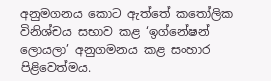අනුමගනය කොට ඇත්තේ කතෝලික විනිශ්චය සභාව කළ ‘ඉග්නේෂන් ලොයලා’ අනුගමනය කළ සංහාර පිළිවෙත්මය.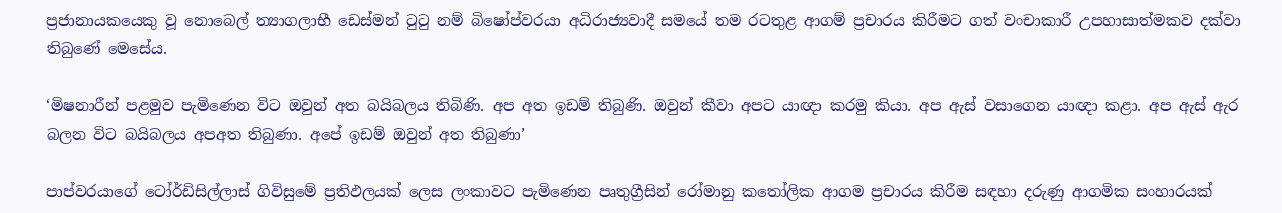ප්‍රජානායකයෙකු වූ නොබෙල් ත්‍යාගලාභී ඩෙස්මන් ටුටු නම් බිෂෝප්වරයා අධිරාජ්‍යවාදී සමයේ තම රටතුළ ආගම් ප්‍රචාරය කිරීමට ගත් වංචාකාරී උපහාසාත්මකව දක්වා තිබුණේ මෙසේය.

‘මිෂනාරීන් පළමුව පැමිණෙන විට ඔවුන් අත බයිබලය තිබිණි. අප අත ඉඩම් තිබුණි. ඔවුන් කීවා අපට යාඥා කරමු කියා. අප ඇස් වසාගෙන යාඥා කළා. අප ඇස් ඇර බලන විට බයිබලය අපඅත තිබුණා. අපේ ඉඩම් ඔවුන් අත තිබුණා’

පාප්වරයාගේ ටෝර්ඩිසිල්ලාස් ගිවිසුමේ ප්‍රතිඵලයක් ලෙස ලංකාවට පැමිණෙන පෘතුග්‍රීසින් රෝමානු කතෝලික ආගම ප්‍රචාරය කිරීම සඳහා දරුණු ආගමික සංහාරයක්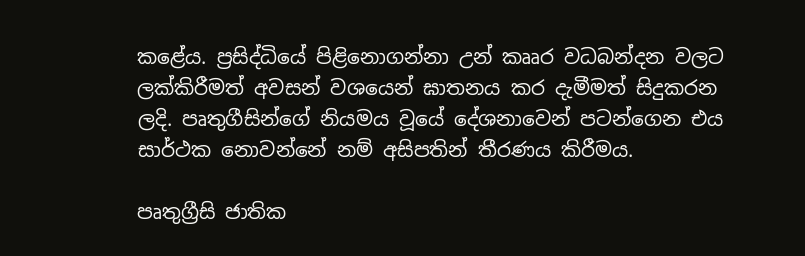කළේය. ප්‍රසිද්ධියේ පිළිනොගන්නා උන් කෲර වධබන්දන වලට ලක්කිරීමත් අවසන් වශයෙන් ඝාතනය කර දැමීමත් සිදුකරන ලදි. පෘතුගීසින්ගේ නියමය වූයේ දේශනාවෙන් පටන්ගෙන එය සාර්ථක නොවන්නේ නම් අසිපතින් තීරණය කිරීමය.

පෘතුග්‍රීසි ජාතික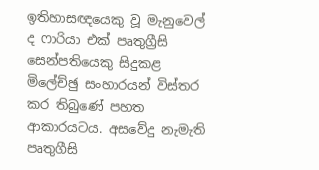ඉතිහාසඥයෙකු වූ මැනුවෙල් ද ෆාරියා එක් පෘතුග්‍රීසි සෙන්පතියෙකු සිදුකළ මිලේච්ඡු සංහාරයන් විස්තර කර තිබුණේ පහත ආකාරයටය. අසවේදු නැමැති පෘතුගීසි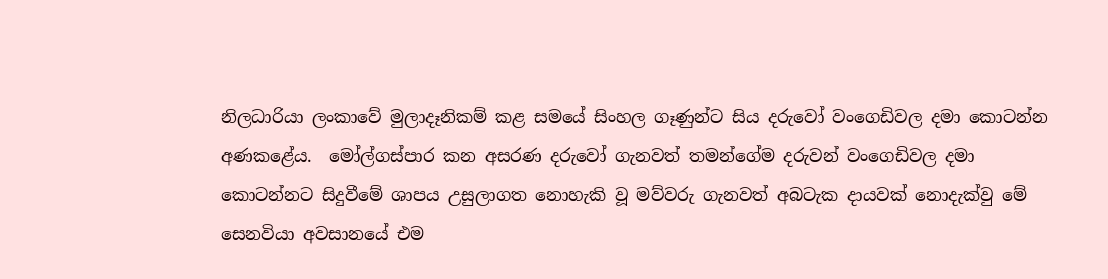නිලධාරියා ලංකාවේ මුලාදෑනිකම් කළ සමයේ සිංහල ගෑණුන්ට සිය දරුවෝ වංගෙඩිවල දමා කොටන්න අණකළේය.  මෝල්ගස්පාර කන අසරණ දරුවෝ ගැනවත් තමන්ගේම දරුවන් වංගෙඩිවල දමා කොටන්නට සිදුවීමේ ශාපය උසුලාගත නොහැකි වූ මව්වරු ගැනවත් අබටැක දායවක් නොදැක්වු මේ සෙනවියා අවසානයේ එම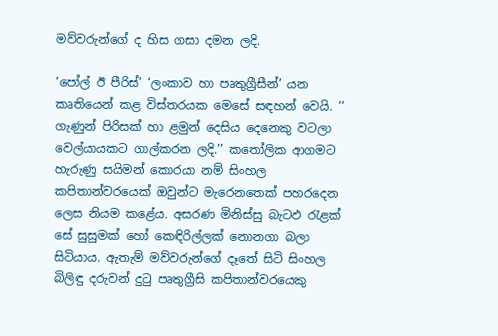මව්වරුන්ගේ ද හිස ගසා දමන ලදි.

‘පෝල් ඊ පීරිස්’ ‘ලංකාව හා පෘතුග්‍රීසීන්’ යන කෘතියෙන් කළ විස්තරයක මෙසේ සඳහන් වෙයි. ‘‘ ගැණුන් පිරිසක් හා ළමුන් දෙසිය දෙනෙකු වටලා වෙල්යායකට ගාල්කරන ලදි.’’ කතෝලික ආගමට හැරුණු සයිමන් කොරයා නම් සිංහල කපිතාන්වරයෙක් ඔවුන්ට මැරෙනතෙක් පහරදෙන ලෙස නියම කළේය. අසරණ මිනිස්සු බැටඵ රැළක් සේ සුසුමක් හෝ කෙඳිරිල්ලක් නොනගා බලා සිටියාය. ඇතැම් මව්වරුන්ගේ දෑතේ සිටි සිංහල බිලිඳු දරුවන් දුටු පෘතුග්‍රීසි කපිතාන්වරයෙකු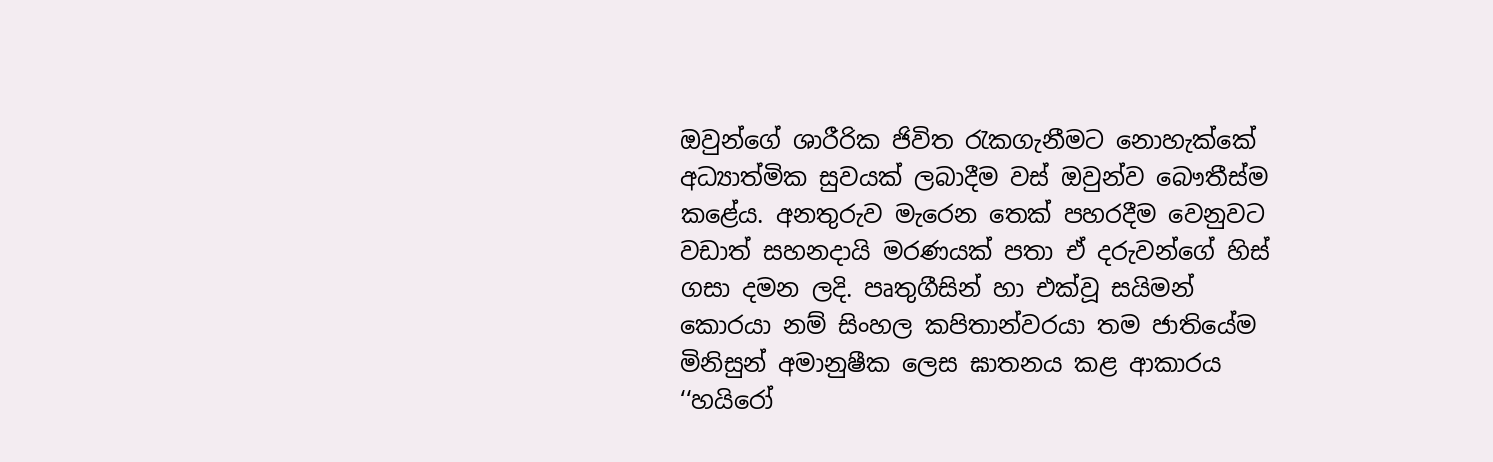ඔවුන්ගේ ශාරීරික ජිවිත රැකගැනීමට නොහැක්කේ අධ්‍යාත්මික සුවයක් ලබාදීම වස් ඔවුන්ව බෞතීස්ම කළේය. අනතුරුව මැරෙන තෙක් පහරදීම වෙනුවට වඩාත් සහනදායි මරණයක් පතා ඒ දරුවන්ගේ හිස් ගසා දමන ලදි. පෘතුගීසින් හා එක්වූ සයිමන් කොරයා නම් සිංහල කපිතාන්වරයා තම ජාතියේම මිනිසුන් අමානුෂීක ලෙස ඝාතනය කළ ආකාරය ‘‘හයිරෝ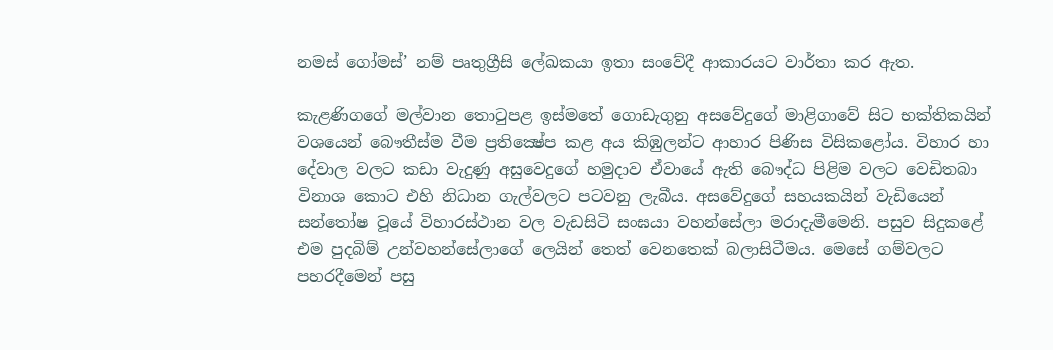නමස් ගෝමස්’ නම් පෘතුග්‍රීසි ලේඛකයා ඉතා සංවේදී ආකාරයට වාර්තා කර ඇත.

කැළණිගගේ මල්වාන තොටුපළ ඉස්මතේ ගොඩැගුනු අසවේදුගේ මාළිගාවේ සිට භක්තිකයින් වශයෙන් බෞතීස්ම වීම ප්‍රතික්‍ෂේප කළ අය කිඹුලන්ට ආහාර පිණිස විසිකළෝය. විහාර හා දේවාල වලට කඩා වැදුණු අසුවෙදුගේ හමුදාව ඒවායේ ඇති බෞද්ධ පිළිම වලට වෙඩිතබා විනාශ කොට එහි නිධාන ගැල්වලට පටවනු ලැබීය. අසවේදුගේ සහයකයින් වැඩියෙන් සන්තෝෂ වූයේ විහාරස්ථාන වල වැඩසිටි සංඝයා වහන්සේලා මරාදැමීමෙනි. පසුව සිදුකළේ එම පුදබිම් උන්වහන්සේලාගේ ලෙයින් තෙත් වෙනතෙක් බලාසිටීමය. මෙසේ ගම්වලට පහරදීමෙන් පසු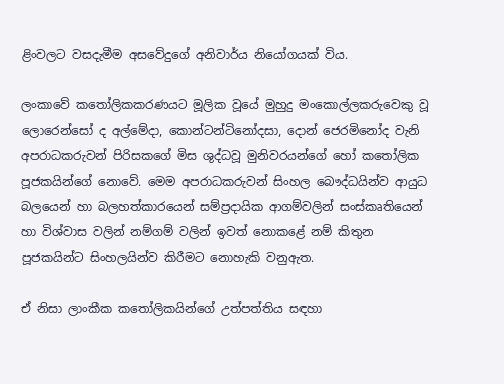ළිංවලට වසදැමීම අසවේදුගේ අනිවාර්ය නියෝගයක් විය.

ලංකාවේ කතෝලිකකරණයට මූලික වූයේ මුහුදු මංකොල්ලකරුවෙකු වූ ලොරෙන්සෝ ද අල්මේදා, කොන්ටන්ටිනෝදසා, දොන් ජෙරමිනෝද වැනි අපරාධකරුවන් පිරිසකගේ මිස ශුද්ධවූ මුනිවරයන්ගේ හෝ කතෝලික පූජකයින්ගේ නොවේ. මෙම අපරාධකරුවන් සිංහල බෞද්ධයින්ව ආයුධ බලයෙන් හා බලහත්කාරයෙන් සම්ප්‍රදායික ආගම්වලින් සංස්කෘතියෙන් හා විශ්වාස වලින් නම්ගම් වලින් ඉවත් නොකළේ නම් කිතුන පූජකයින්ට සිංහලයින්ව කිරීමට නොහැකි වනුඇත.

ඒ නිසා ලාංකීක කතෝලිකයින්ගේ උත්පත්තිය සඳහා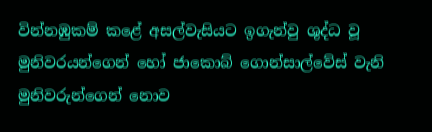වින්නඹුකම් කළේ අසල්වැසියට ඉගැන්වු ශුද්ධ වූ මුනිවරයන්ගෙන් හෝ ජාකොබ් ගොන්සාල්වේස් වැනි මුනිවරුන්ගෙන් නොව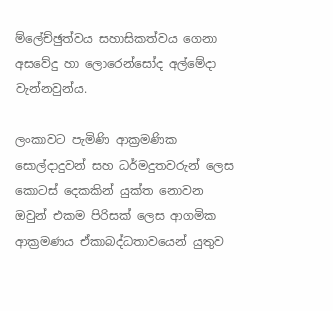ම්ලේච්ඡුත්වය සහාසිකත්වය ගෙනා අසවේදු හා ලොරෙන්සෝද අල්මේදා වැන්නවුන්ය.

ලංකාවට පැමිණි ආක්‍රමණික සොල්දාදුවන් සහ ධර්මදුතවරුන් ලෙස කොටස් දෙකකින් යුක්ත නොවන ඔවුන් එකම පිරිසක් ලෙස ආගමික ආක්‍රමණය ඒකාබද්ධතාවයෙන් යුතුව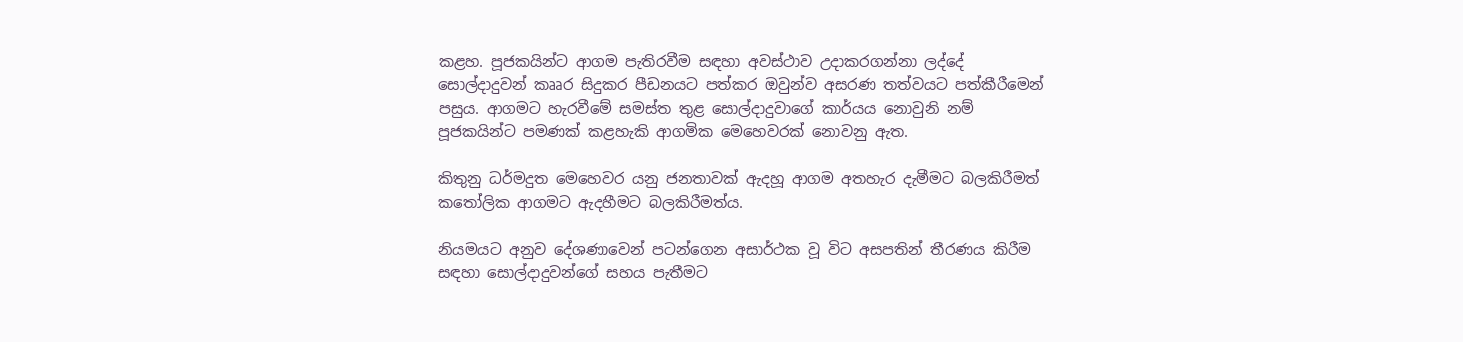කළහ. පූජකයින්ට ආගම පැතිරවීම සඳහා අවස්ථාව උදාකරගන්නා ලද්දේ සොල්දාදුවන් කෲර සිදුකර පීඩනයට පත්කර ඔවුන්ව අසරණ තත්වයට පත්කීරීමෙන් පසුය. ආගමට හැරවීමේ සමස්ත තුළ සොල්දාදුවාගේ කාර්යය නොවුනි නම් පූජකයින්ට පමණක් කළහැකි ආගමික මෙහෙවරක් නොවනු ඇත.

කිතුනු ධර්මදුත මෙහෙවර යනු ජනතාවක් ඇදහූ ආගම අතහැර දැමීමට බලකිරීමත් කතෝලික ආගමට ඇදහීමට බලකිරීමත්ය.

නියමයට අනුව දේශණාවෙන් පටන්ගෙන අසාර්ථක වූ විට අසපතින් තීරණය කිරීම සඳහා සොල්දාදුවන්ගේ සහය පැතීමට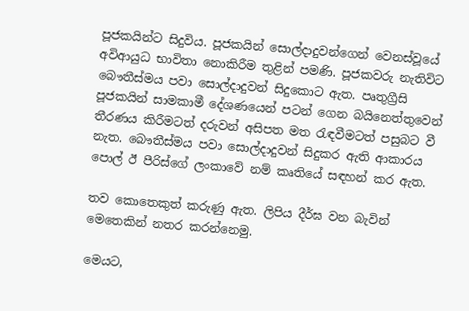පූජකයින්ට සිදුවිය. පූජකයින් සොල්දාදුවන්ගෙන් වෙනස්වූයේ අවිආයුධ භාවිතා නොකිරීම තුළින් පමණි. පූජකවරු නැතිවිට බෞතීස්මය පවා සොල්දාදුවන් සිදුකොට ඇත. පෘතුග්‍රීසි පූජකයින් සාමකාමී දේශණයෙන් පටන් ගෙන බයිනෙත්තුවෙන් තීරණය කිරීමටත් දරුවන් අසිපත මත රැඳවීමටත් පසුබට වී නැත. බෞතීස්මය පවා සොල්දාදුවන් සිදුකර ඇති ආකාරය පොල් ඊ පීරිස්ගේ ලංකාවේ නම් කෘතියේ සඳහන් කර ඇත.

තව කොතෙකුත් කරුණු ඇත. ලිපිය දීර්ඝ වන බැවින් මෙතෙකින් නතර කරන්නෙමු.

මෙයට,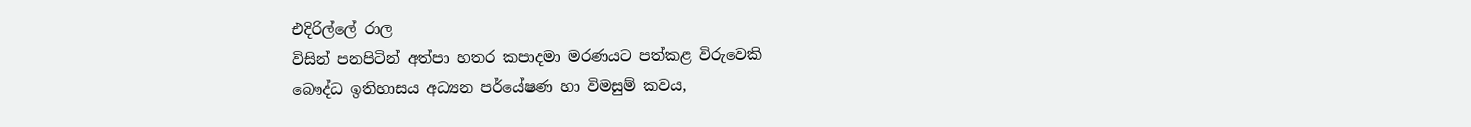එදිරිල්ලේ රාල
විසින් පනපිටින් අත්පා හතර කපාදමා මරණයට පත්කළ විරුවෙකි
බෞද්ධ ඉතිහාසය අධ්‍යන පර්යේෂණ හා විමසුම් කවය,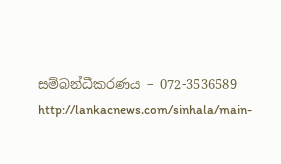සම්බන්ධීකරණය – 072-3536589
http://lankacnews.com/sinhala/main-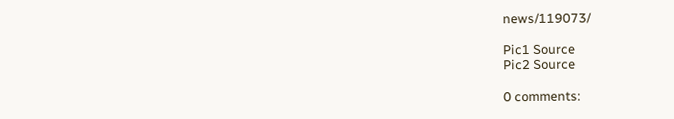news/119073/

Pic1 Source
Pic2 Source

0 comments: